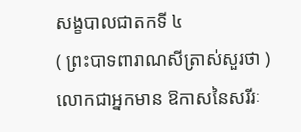សង្ខបាលជាតកទី ៤
( ព្រះបាទពារាណសីត្រាស់សួរថា ) លោកជាអ្នកមាន ឱកាសនៃសរីរៈ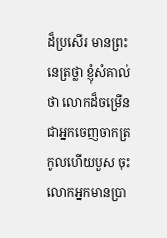ដ៏ប្រសើរ មានព្រះនេត្រថ្លា ខ្ញុំសំគាល់ថា លោកដ៏ចម្រើន ជាអ្នកចេញចាកត្រកូលហើយបួស ចុះលោកអ្នកមានប្រា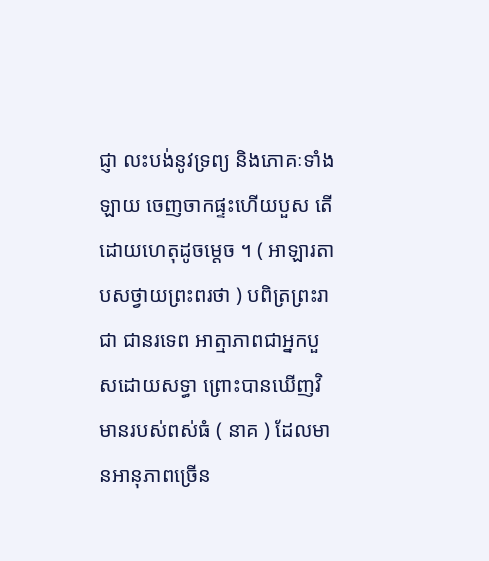ជ្ញា លះបង់នូវទ្រព្យ និងភោគៈទាំងឡាយ ចេញចាកផ្ទះហើយបួស តើដោយហេតុដូចម្តេច ។ ( អាឡារតាបសថ្វាយព្រះពរថា ) បពិត្រព្រះរាជា ជានរទេព អាត្មាភាពជាអ្នកបួសដោយសទ្ធា ព្រោះបានឃើញវិមានរបស់ពស់ធំ ( នាគ ) ដែលមានអានុភាពច្រើន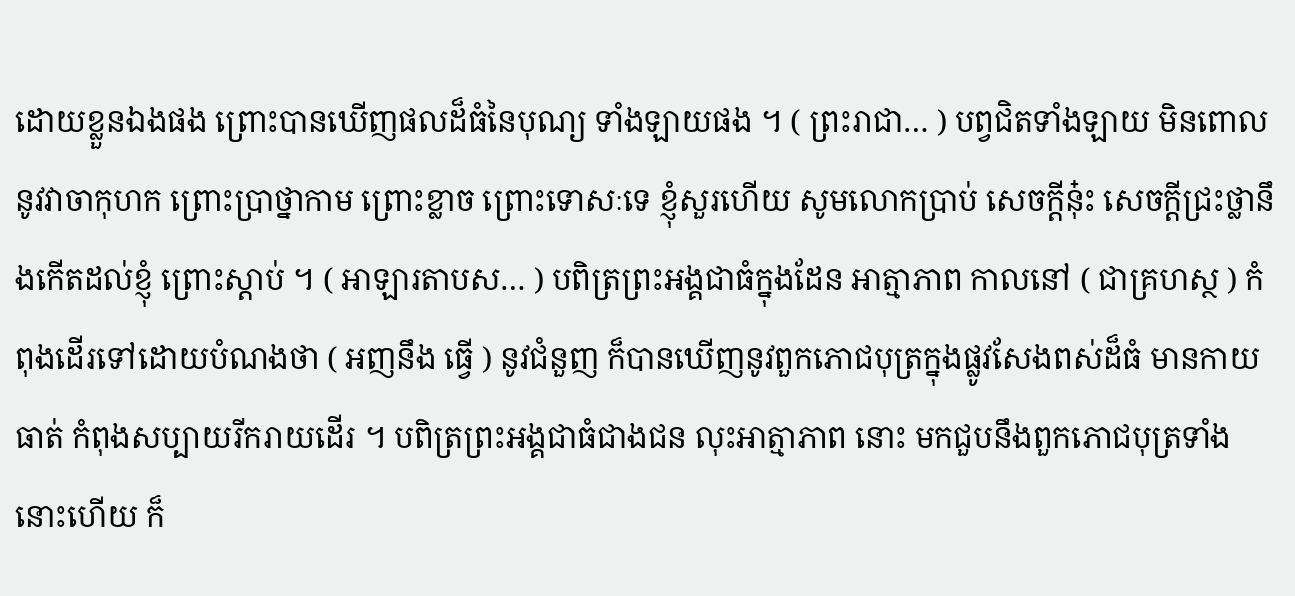ដោយខ្លួនឯងផង ព្រោះបានឃើញផលដ៏ធំនៃបុណ្យ ទាំងឡាយផង ។ ( ព្រះរាជា… ) បព្វជិតទាំងឡាយ មិនពោលនូវវាចាកុហក ព្រោះប្រាថ្នាកាម ព្រោះខ្លាច ព្រោះទោសៈទេ ខ្ញុំសួរហើយ សូមលោកប្រាប់ សេចក្តីនុ៎ះ សេចក្តីជ្រះថ្លានឹងកើតដល់ខ្ញុំ ព្រោះស្តាប់ ។ ( អាឡារតាបស… ) បពិត្រព្រះអង្គជាធំក្នុងដែន អាត្មាភាព កាលនៅ ( ជាគ្រហស្ថ ) កំពុងដើរទៅដោយបំណងថា ( អញនឹង ធ្វើ ) នូវជំនួញ ក៏បានឃើញនូវពួកភោជបុត្រក្នុងផ្លូវសែងពស់ដ៏ធំ មានកាយ ធាត់ កំពុងសប្បាយរីករាយដើរ ។ បពិត្រព្រះអង្គជាធំជាងជន លុះអាត្មាភាព នោះ មកជួបនឹងពួកភោជបុត្រទាំងនោះហើយ ក៏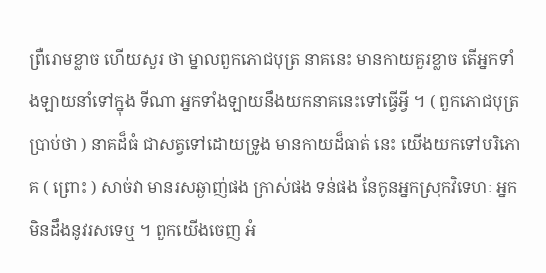ព្រឺរោមខ្លាច ហើយសួរ ថា ម្នាលពួកភោជបុត្រ នាគនេះ មានកាយគួរខ្លាច តើអ្នកទាំងឡាយនាំទៅក្នុង ទីណា អ្នកទាំងឡាយនឹងយកនាគនេះទៅធ្វើអ្វី ។ ( ពួកភោជបុត្រប្រាប់ថា ) នាគដ៏ធំ ជាសត្វទៅដោយទ្រូង មានកាយដ៏ធាត់ នេះ យើងយកទៅបរិភោគ ( ព្រោះ ) សាច់វា មានរសឆ្ងាញ់ផង ក្រាស់ផង ទន់ផង នែកូនអ្នកស្រុកវិទេហៈ អ្នកមិនដឹងនូវរសទេឬ ។ ពួកយើងចេញ អំ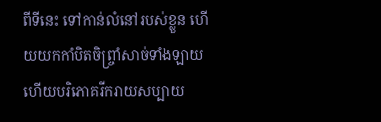ពីទីនេះ ទៅកាន់លំនៅរបស់ខ្លួន ហើយយកកាំបិតចិព្រ្ចាំសាច់ទាំងឡាយ ហើយបរិភោគរីករាយសប្បាយ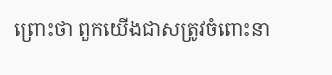ព្រោះថា ពួកយើងជាសត្រូវចំពោះនា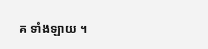គ ទាំងឡាយ ។